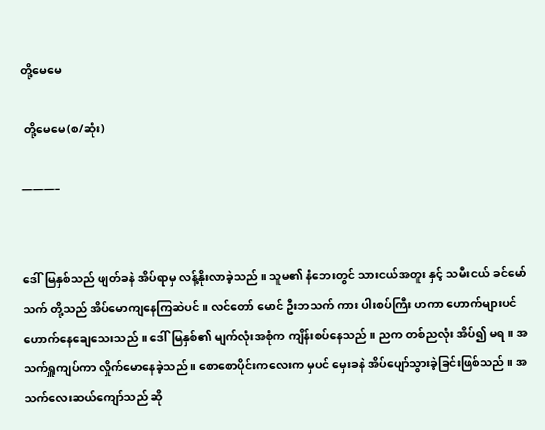တို့မေမေ

 တို့မေမေ(စ/ဆုံး)

———–


ဒေါ်မြနှစ်သည် ဖျတ်ခနဲ အိပ်ရာမှ လန့်နိုးလာခဲ့သည် ။ သူမ၏ နံဘေးတွင် သားငယ်အတူး နှင့် သမီးငယ် ခင်မော်သက် တို့သည် အိပ်မောကျနေကြဆဲပင် ။ လင်တော် မောင် ဦးဘသက် ကား ပါးစပ်ကြီး ဟကာ ဟောက်များပင် ဟောက်နေချေသေးသည် ။ ဒေါ်မြနှစ်၏ မျက်လုံးအစုံက ကျိန်းစပ်နေသည် ။ ညက တစ်ညလုံး အိပ်၍ မရ ။ အသက်ရှူကျပ်ကာ လှိုက်မောနေခဲ့သည် ။ စောစောပိုင်းကလေးက မှပင် မှေးခနဲ အိပ်ပျော်သွားခဲ့ခြင်းဖြစ်သည် ။ အသက်လေးဆယ်ကျော်သည် ဆို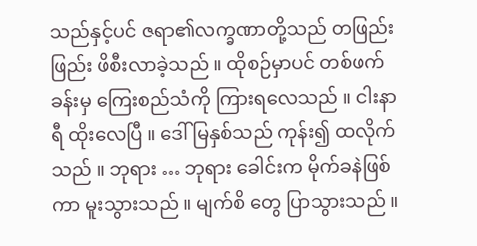သည်နှင့်ပင် ဇရာ၏လက္ခဏာတို့သည် တဖြည်းဖြည်း ဖိစီးလာခဲ့သည် ။ ထိုစဉ်မှာပင် တစ်ဖက်ခန်းမှ ကြေးစည်သံကို ကြားရလေသည် ။ ငါးနာရီ ထိုးလေပြီ ။ ဒေါ်မြနှစ်သည် ကုန်း၍ ထလိုက်သည် ။ ဘုရား … ဘုရား ခေါင်းက မိုက်ခနဲဖြစ်ကာ မူးသွားသည် ။ မျက်စိ တွေ ပြာသွားသည် ။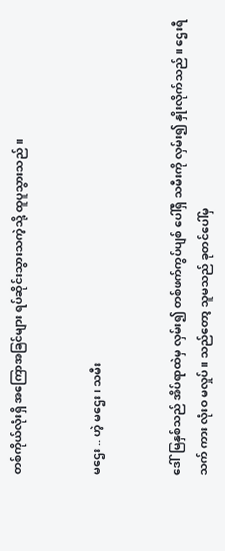တစ်ကိုယ်လုံးရှိ အကြောအခြင်များ ရပ်ဆိုင်းသွားသကဲ့သို့ ထူပူသွားသည် ။


မဌေး .. ဟဲ့ မဌေး ၊ သမီး


ဒေါ်မြနှစ်သည် အိပ်ရာထဲမှ လှမ်း၍ တစ်ဖက်ကွပ်ပျစ် ပေါ်ရှိ သမီးကို လှမ်း၍ နှိုးလိုက်သည် ။ ဌေးရီသက် ကား လုံးဝ မလှုပ် ။ သည်တော့ သူမသည် ခုတင်ပေါ်မှ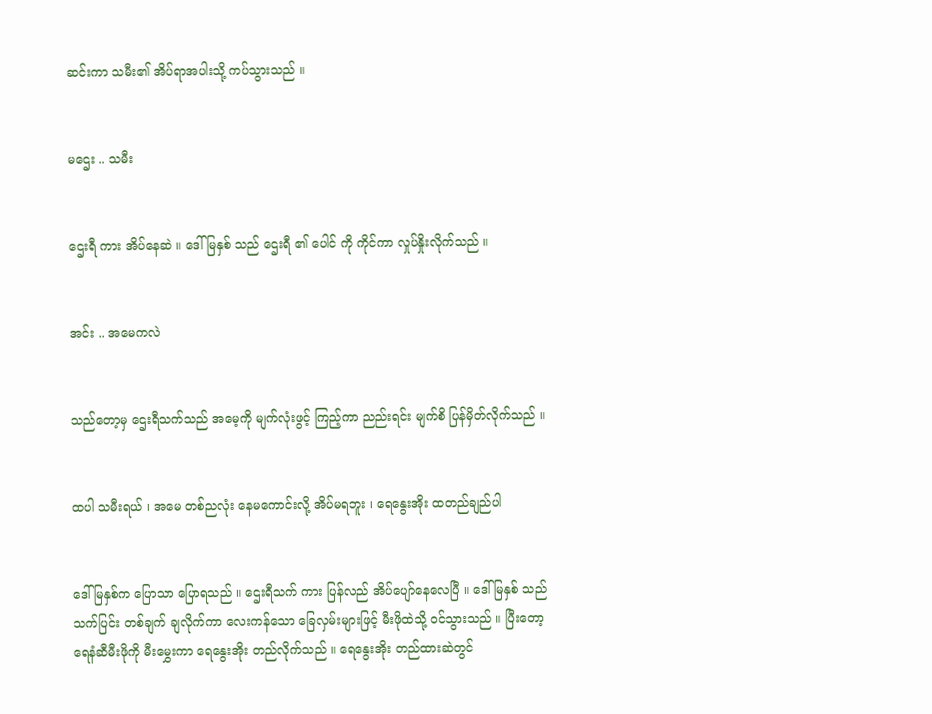ဆင်းကာ သမီး၏ အိပ်ရာအပါးသို့ ကပ်သွားသည် ။


မဌေး .. သမီး


ဌေးရီ ကား အိပ်နေဆဲ ။ ဒေါ်မြနှစ် သည် ဌေးရီ ၏ ပေါင် ကို ကိုင်ကာ လှုပ်နှိုးလိုက်သည် ။


အင်း .. အမေကလဲ


သည်တော့မှ ဌေးရီသက်သည် အမေ့ကို မျက်လုံးဖွင့် ကြည့်ကာ ညည်းရင်း မျက်စိ ပြန်မှိတ်လိုက်သည် ။


ထပါ သမီးရယ် ၊ အမေ တစ်ညလုံး နေမကောင်းလို့ အိပ်မရဘူး ၊ ရေနွေးအိုး ထတည်ချည်ပါ


ဒေါ်မြနှစ်က ပြောသာ ပြောရသည် ။ ဌေးရီသက် ကား ပြန်လည် အိပ်ပျော်နေလေပြီ ။ ဒေါ်မြနှစ် သည် သက်ပြင်း တစ်ချက် ချလိုက်ကာ လေးကန်သော ခြေလှမ်းများဖြင့် မီးဖိုထဲသို့ ဝင်သွားသည် ။ ပြီးတော့ ရေနံဆီမီးဖိုကို မီးမွှေးကာ ရေနွေးအိုး တည်လိုက်သည် ။ ရေနွေးအိုး တည်ထားဆဲတွင်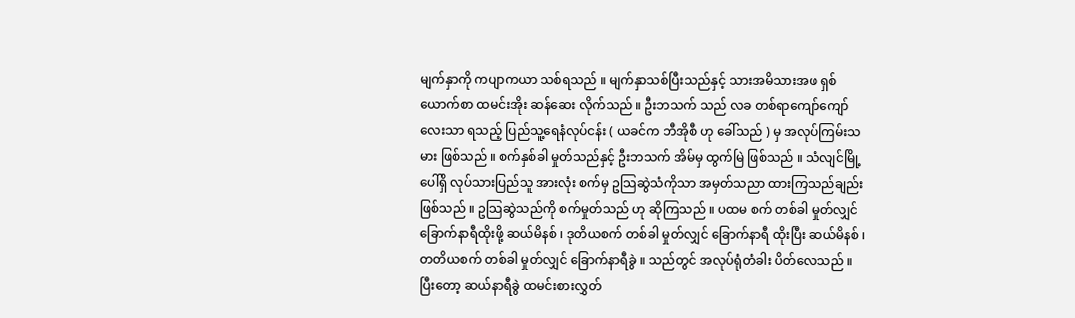မျက်နှာကို ကပျာကယာ သစ်ရသည် ။ မျက်နှာသစ်ပြီးသည်နှင့် သားအမိသားအဖ ရှစ်ယောက်စာ ထမင်းအိုး ဆန်ဆေး လိုက်သည် ။ ဦးဘသက် သည် လခ တစ်ရာကျော်ကျော် လေးသာ ရသည့် ပြည်သူ့ရေနံလုပ်ငန်း ( ယခင်က ဘီအိုစီ ဟု ခေါ်သည် ) မှ အလုပ်ကြမ်းသမား ဖြစ်သည် ။ စက်နှစ်ခါ မှုတ်သည်နှင့် ဦးဘသက် အိမ်မှ ထွက်မြဲ ဖြစ်သည် ။ သံလျင်မြို့ ပေါ်ရှိ လုပ်သားပြည်သူ အားလုံး စက်မှ ဥသြဆွဲသံကိုသာ အမှတ်သညာ ထားကြသည်ချည်းဖြစ်သည် ။ ဥသြဆွဲသည်ကို စက်မှုတ်သည် ဟု ဆိုကြသည် ။ ပထမ စက် တစ်ခါ မှုတ်လျှင် ခြောက်နာရီထိုးဖို့ ဆယ်မိနစ် ၊ ဒုတိယစက် တစ်ခါ မှုတ်လျှင် ခြောက်နာရီ ထိုးပြီး ဆယ်မိနစ် ၊ တတိယစက် တစ်ခါ မှုတ်လျှင် ခြောက်နာရီခွဲ ။ သည်တွင် အလုပ်ရုံတံခါး ပိတ်လေသည် ။ ပြီးတော့ ဆယ်နာရီခွဲ ထမင်းစားလွှတ်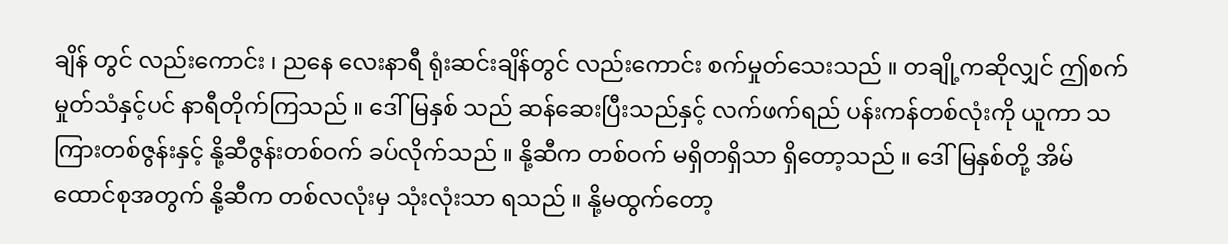ချိန် တွင် လည်းကောင်း ၊ ညနေ လေးနာရီ ရုံးဆင်းချိန်တွင် လည်းကောင်း စက်မှုတ်သေးသည် ။ တချို့ကဆိုလျှင် ဤစက်မှုတ်သံနှင့်ပင် နာရီတိုက်ကြသည် ။ ဒေါ်မြနှစ် သည် ဆန်ဆေးပြီးသည်နှင့် လက်ဖက်ရည် ပန်းကန်တစ်လုံးကို ယူကာ သကြားတစ်ဇွန်းနှင့် နို့ဆီဇွန်းတစ်ဝက် ခပ်လိုက်သည် ။ နို့ဆီက တစ်ဝက် မရှိတရှိသာ ရှိတော့သည် ။ ဒေါ်မြနှစ်တို့ အိမ်ထောင်စုအတွက် နို့ဆီက တစ်လလုံးမှ သုံးလုံးသာ ရသည် ။ နို့မထွက်တော့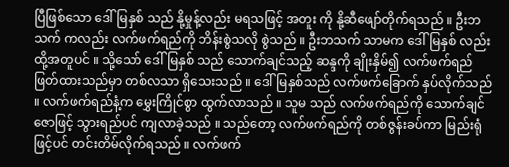ပြီဖြစ်သော ဒေါ်မြနှစ် သည် နို့မှုန့်လည်း မရသဖြင့် အတူး ကို နို့ဆီဖျော်တိုက်ရသည် ။ ဦးဘသက် ကလည်း လက်ဖက်ရည်ကို ဘိန်းစွဲသလို စွဲသည် ။ ဦးဘသက် သာမက ဒေါ်မြနှစ် လည်း ထို့အတူပင် ။ သို့သော် ဒေါ်မြနှစ် သည် သောက်ချင်သည့် ဆန္ဒကို ချိုးနှိမ်၍ လက်ဖက်ရည် ဖြတ်ထားသည်မှာ တစ်လသာ ရှိသေးသည် ။ ဒေါ်မြနှစ်သည် လက်ဖက်ခြောက် နှပ်လိုက်သည် ။ လက်ဖက်ရည်နံ့က မွှေးကြိုင်စွာ ထွက်လာသည် ။ သူမ သည် လက်ဖက်ရည်ကို သောက်ချင်ဇောဖြင့် သွားရည်ပင် ကျလာခဲ့သည် ။ သည်တော့ လက်ဖက်ရည်ကို တစ်ဇွန်းခပ်ကာ မြည်းရုံဖြင့်ပင် တင်းတိမ်လိုက်ရသည် ။ လက်ဖက်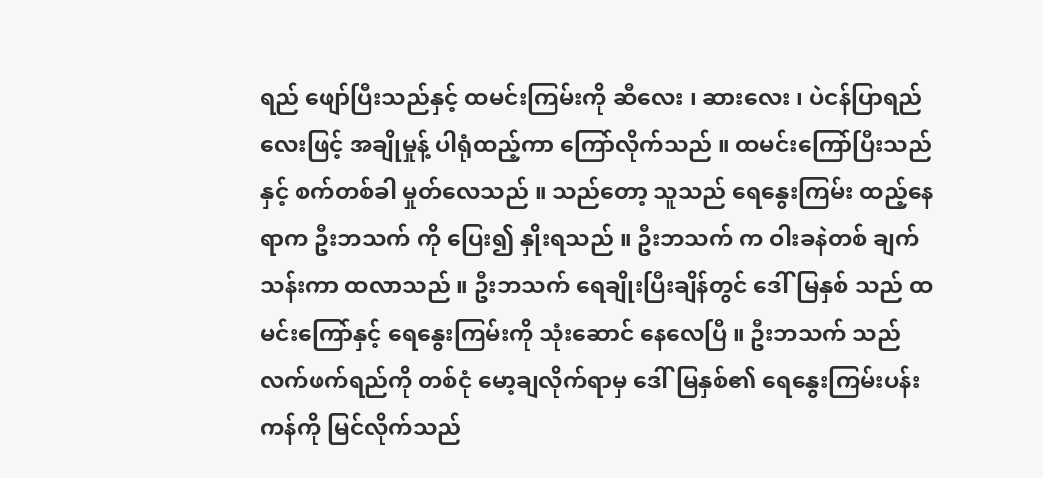ရည် ဖျော်ပြီးသည်နှင့် ထမင်းကြမ်းကို ဆီလေး ၊ ဆားလေး ၊ ပဲငန်ပြာရည်လေးဖြင့် အချိုမှုန့် ပါရုံထည့်ကာ ကြော်လိုက်သည် ။ ထမင်းကြော်ပြီးသည်နှင့် စက်တစ်ခါ မှုတ်လေသည် ။ သည်တော့ သူသည် ရေနွေးကြမ်း ထည့်နေရာက ဦးဘသက် ကို ပြေး၍ နှိုးရသည် ။ ဦးဘသက် က ဝါးခနဲတစ် ချက်သန်းကာ ထလာသည် ။ ဦးဘသက် ရေချိုးပြီးချိန်တွင် ဒေါ်မြနှစ် သည် ထမင်းကြော်နှင့် ရေနွေးကြမ်းကို သုံးဆောင် နေလေပြီ ။ ဦးဘသက် သည် လက်ဖက်ရည်ကို တစ်ငုံ မော့ချလိုက်ရာမှ ဒေါ်မြနှစ်၏ ရေနွေးကြမ်းပန်းကန်ကို မြင်လိုက်သည်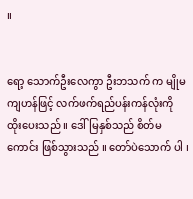။


ရော့ သောက်ဦးလေကွာ ဦးဘသက် က မျိုမကျဟန်ဖြင့် လက်ဖက်ရည်ပန်းကန်လုံးကို ထိုးပေးသည် ။ ဒေါ်မြနှစ်သည် စိတ်မကောင်း ဖြစ်သွားသည် ။ တော်ပဲသောက် ပါ ၊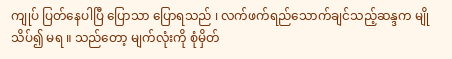ကျုပ် ပြတ်နေပါပြီ ပြောသာ ပြောရသည် ၊ လက်ဖက်ရည်သောက်ချင်သည့်ဆန္ဒက မျိုသိပ်၍ မရ ။ သည်တော့ မျက်လုံးကို စုံမှိတ်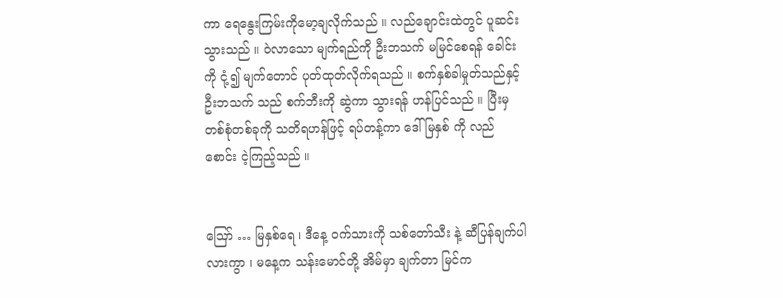ကာ ရေနွေးကြမ်းကိုမော့ချလိုက်သည် ။ လည်ချောင်းထဲတွင် ပူဆင်းသွားသည် ။ ဝဲလာသော မျက်ရည်ကို ဦးဘသက် မမြင်စေရန် ခေါင်းကို ငုံ့၍ မျက်တောင် ပုတ်ထုတ်လိုက်ရသည် ။ စက်နှစ်ခါမှုတ်သည်နှင့် ဦးဘသက် သည် စက်ဘီးကို ဆွဲကာ သွားရန် ဟန်ပြင်သည် ။ ပြီးမှ တစ်စုံတစ်ခုကို သတိရဟန်ဖြင့် ရပ်တန့်ကာ ဒေါ်မြနှစ် ကို လည်စောင်း ငဲ့ကြည့်သည် ။


ဪ … မြနှစ်ရေ ၊ ဒီနေ့ ဝက်သားကို သစ်တော်သီး နဲ့ ဆီပြန်ချက်ပါလားကွာ ၊ မနေ့က သန်းမောင်တို့ အိမ်မှာ ချက်တာ မြင်က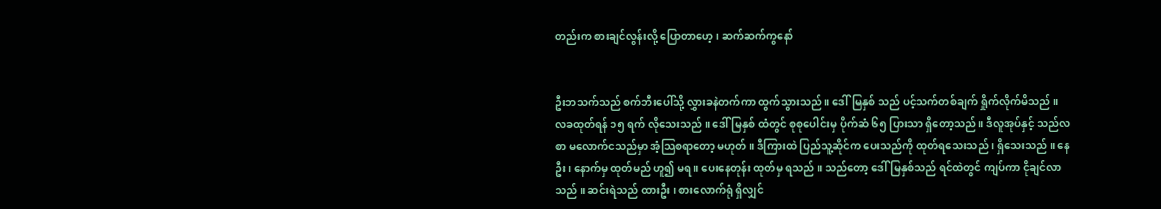တည်းက စားချင်လွန်းလို့ ပြောတာဟေ့ ၊ ဆက်ဆက်ကွနော်


ဦးဘသက်သည် စက်ဘီးပေါ်သို့ လွှားခနဲတက်ကာ ထွက်သွားသည် ။ ဒေါ်မြနှစ် သည် ပင့်သက်တစ်ချက် ရှိုက်လိုက်မိသည် ။ လခထုတ်ရန် ၁၅ ရက် လိုသေးသည် ။ ဒေါ် မြနှစ် ထံတွင် စုစုပေါင်းမှ ပိုက်ဆံ ၆၅ ပြားသာ ရှိတော့သည် ။ ဒီလူအုပ်နှင့် သည်လစာ မလောက်ငသည်မှာ အံ့သြစရာတော့ မဟုတ် ။ ဒီကြားထဲ ပြည်သူ့ဆိုင်က ပေးသည်ကို ထုတ်ရသေးသည် ၊ ရှိသေးသည် ။ နေဦး ၊ နောက်မှ ထုတ်မည် ဟူ၍ မရ ။ ပေးနေတုန်း ထုတ်မှ ရသည် ။ သည်တော့ ဒေါ်မြနှစ်သည် ရင်ထဲတွင် ကျပ်ကာ ငိုချင်လာသည် ။ ဆင်းရဲသည် ထားဦး ၊ စားလောက်ရုံ ရှိလျှင်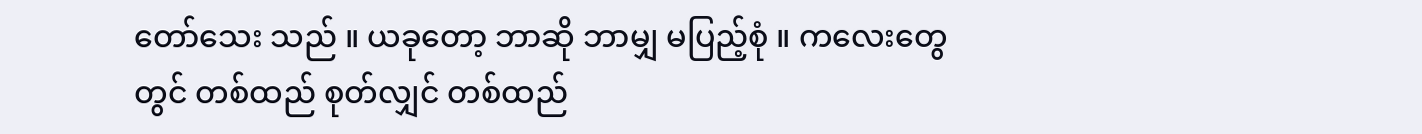တော်သေး သည် ။ ယခုတော့ ဘာဆို ဘာမျှ မပြည့်စုံ ။ ကလေးတွေတွင် တစ်ထည် စုတ်လျှင် တစ်ထည်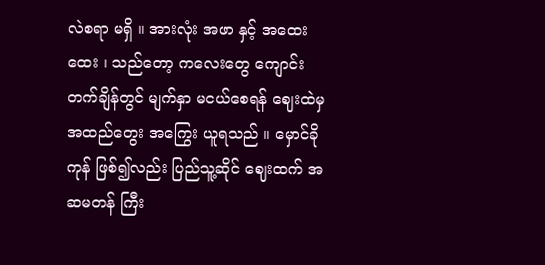လဲစရာ မရှိ ။ အားလုံး အဖာ နှင့် အထေးထေး ၊ သည်တော့ ကလေးတွေ ကျောင်းတက်ချိန်တွင် မျက်နှာ မငယ်စေရန် ဈေးထဲမှ အထည်တွေး အကြွေး ယူရသည် ။ မှောင်ခိုကုန် ဖြစ်၍လည်း ပြည်သူ့ဆိုင် ဈေးထက် အဆမတန် ကြီး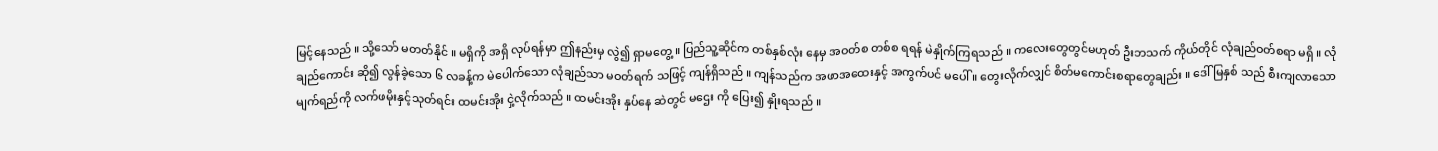မြင့်နေသည် ။ သို့သော် မတတ်နိုင် ။ မရှိကို အရှိ လုပ်ရန်မှာ ဤနည်းမှ လွဲ၍ ရှာမတွေ့ ။ ပြည်သူ့ဆိုင်က တစ်နှစ်လုံး နေမှ အဝတ်စ တစ်စ ရရန် မဲနှိုက်ကြရသည် ။ ကလေးတွေတွင်မဟုတ် ဦးဘသက် ကိုယ်တိုင် လုံချည်ဝတ်စရာ မရှိ ။ လုံချည်ကောင်း ဆို၍ လွန်ခဲ့သော ၆ လခန့်က မဲပေါက်သော လုံချည်သာ မဝတ်ရက် သဖြင့် ကျန်ရှိသည် ။ ကျန်သည်က အဖာအထေးနှင့် အကွက်ပင် မပေါ် ။ တွေးလိုက်လျှင် စိတ်မကောင်းစရာတွေချည်း ။ ဒေါ်မြနှစ် သည် စီးကျလာသော မျက်ရည်ကို လက်ဖမိုးနှင့်သုတ်ရင်း ထမင်းအိုး ငှဲ့လိုက်သည် ။ ထမင်းအိုး နှပ်နေ ဆဲတွင် မဌေး ကို ပြေး၍ နှိုးရသည် ။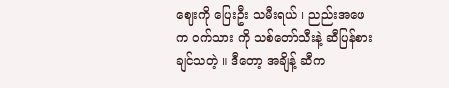ဈေးကို ပြေးဦး သမီးရယ် ၊ ညည်းအဖေက ဝက်သား ကို သစ်တော်သီးနဲ့ ဆီပြန်စားချင်သတဲ့ ။ ဒီတော့ အချိန့် ဆီက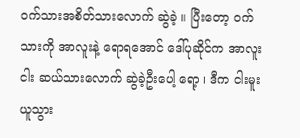ဝက်သားအစိတ်သားလောက် ဆွဲခဲ့ ။ ပြီးတော့ ဝက် သားကို အာလူးနဲ့ ရောရအောင် ဒေါ်ပုဆိုင်က အာလူးငါး ဆယ်သားလောက် ဆွဲခဲ့ဦးပေါ့ ရော့ ၊ ဒီက ငါးမူး ယူသွား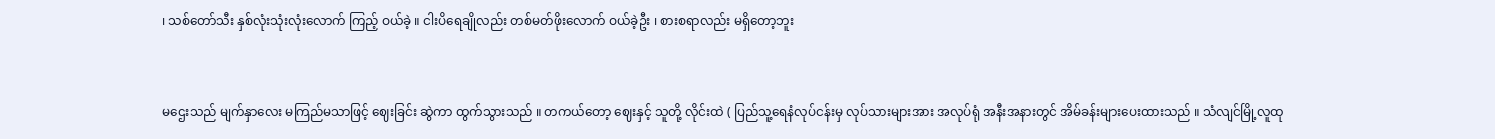၊ သစ်တော်သီး နှစ်လုံးသုံးလုံးလောက် ကြည့် ဝယ်ခဲ့ ။ ငါးပိရေချိုလည်း တစ်မတ်ဖိုးလောက် ဝယ်ခဲ့ဦး ၊ စားစရာလည်း မရှိတော့ဘူး


မဌေးသည် မျက်နှာလေး မကြည်မသာဖြင့် ဈေးခြင်း ဆွဲကာ ထွက်သွားသည် ။ တကယ်တော့ ဈေးနှင့် သူတို့ လိုင်းထဲ ( ပြည်သူ့ရေနံလုပ်ငန်းမှ လုပ်သားများအား အလုပ်ရုံ အနီးအနားတွင် အိမ်ခန်းများပေးထားသည် ။ သံလျင်မြို့လူထု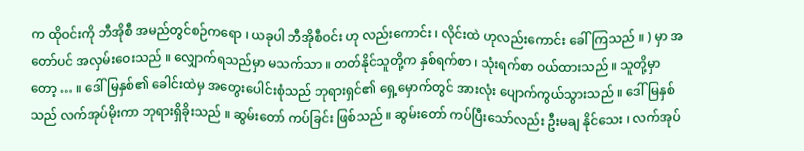က ထိုဝင်းကို ဘီအိုစီ အမည်တွင်စဉ်ကရော ၊ ယခုပါ ဘီအိုစီဝင်း ဟု လည်းကောင်း ၊ လိုင်းထဲ ဟုလည်းကောင်း ခေါ်ကြသည် ။ ) မှာ အတော်ပင် အလှမ်းဝေးသည် ။ လျှောက်ရသည်မှာ မသက်သာ ။ တတ်နိုင်သူတို့က နှစ်ရက်စာ ၊ သုံးရက်စာ ဝယ်ထားသည် ။ သူတို့မှာတော့ … ။ ဒေါ်မြနှစ်၏ ခေါင်းထဲမှ အတွေးပေါင်းစုံသည် ဘုရားရှင်၏ ရှေ့မှောက်တွင် အားလုံး ပျောက်ကွယ်သွားသည် ။ ဒေါ်မြနှစ်သည် လက်အုပ်မိုးကာ ဘုရားရှိခိုးသည် ။ ဆွမ်းတော် ကပ်ခြင်း ဖြစ်သည် ။ ဆွမ်းတော် ကပ်ပြီးသော်လည်း ဦးမချ နိုင်သေး ၊ လက်အုပ်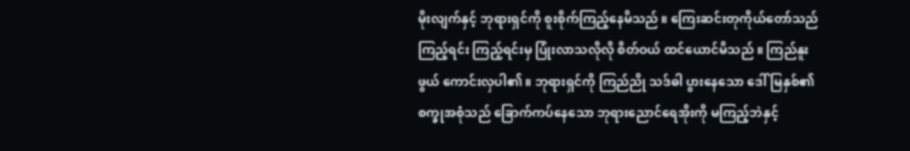မိုးလျက်နှင့် ဘုရားရှင်ကို စူးစိုက်ကြည့်နေမိသည် ။ ကြေးဆင်းတုကိုယ်တော်သည် ကြည့်ရင်း ကြည့်ရင်းမှ ပြုံးလာသလိုလို စိတ်ဝယ် ထင်ယောင်မိသည် ။ ကြည်နူးဖွယ် ကောင်းလှပါ၏ ။ ဘုရားရှင်ကို ကြည်ညို သဒ်ဓါ ပွားနေသော ဒေါ်မြနှစ်၏ စက္ခုအစုံသည် ခြောက်ကပ်နေသော ဘုရားညောင်ရေအိုးကို မကြည့်ဘဲနှင့်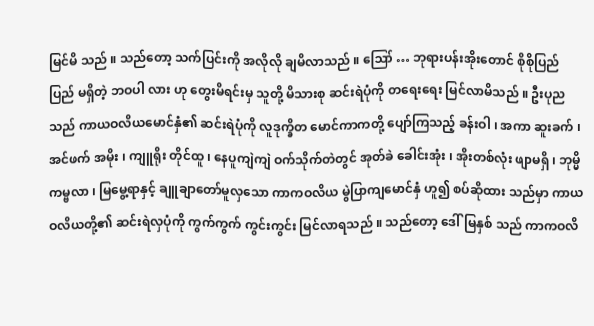မြင်မိ သည် ။ သည်တော့ သက်ပြင်းကို အလိုလို ချမိလာသည် ။ ဪ … ဘုရားပန်းအိုးတောင် စိုစိုပြည်ပြည် မရှိတဲ့ ဘဝပါ လား ဟု တွေးမိရင်းမှ သူတို့ မိသားစု ဆင်းရဲပုံကို တရေးရေး မြင်လာမိသည် ။ ဦးပုည သည် ကာယဝလိယမောင်နှံ၏ ဆင်းရဲပုံကို လူဒုက္ခိတ မောင်ကာကတို့ ပျော်ကြသည့် ခန်းဝါ ၊ အကာ ဆူးခက် ၊ အင်ဖက် အမိုး ၊ ကျူရိုး တိုင်ထူ ၊ နေပူကျဲကျဲ ဝက်သိုက်တဲတွင် အုတ်ခဲ ခေါင်းအုံး ၊ အိုးတစ်လုံး ဖျာမရှိ ၊ ဘုမ္မိကမ္ဗလာ ၊ မြမွေ့ရာနှင့် ချူချာတော်မူလှသော ကာကဝလိယ မွဲပြာကျမောင်နှံ ဟူ၍ စပ်ဆိုထား သည်မှာ ကာယဝလိယတို့၏ ဆင်းရဲလှပုံကို ကွက်ကွက် ကွင်းကွင်း မြင်လာရသည် ။ သည်တော့ ဒေါ်မြနှစ် သည် ကာကဝလိ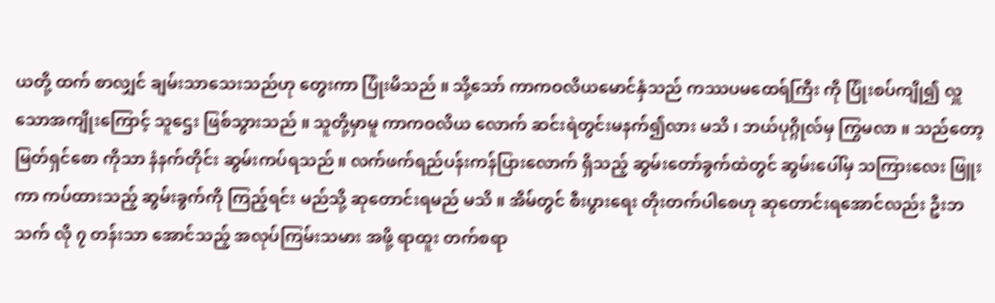ယတို့ ထက် စာလျှင် ချမ်းသာသေးသည်ဟု တွေးကာ ပြုံးမိသည် ။ သို့သော် ကာကဝလိယမောင်နှံသည် ကဿပမထေရ်ကြီး ကို ပြုံးစပ်ကျို၍ လှူသောအကျိုးကြောင့် သူဌေး ဖြစ်သွားသည် ။ သူတို့မှာမူ ကာကဝလိယ လောက် ဆင်းရဲတွင်းမနက်၍လား မသိ ၊ ဘယ်ပုဂ္ဂိုလ်မှ ကြွမလာ ။ သည်တော့ မြတ်ရှင်စော ကိုသာ နံနက်တိုင်း ဆွမ်းကပ်ရသည် ။ လက်ဖက်ရည်ပန်းကန်ပြားလောက် ရှိသည့် ဆွမ်းတော်ခွက်ထဲတွင် ဆွမ်းပေါ်မှ သကြားလေး ဖြူးကာ ကပ်ထားသည့် ဆွမ်းခွက်ကို ကြည့်ရင်း မည်သို့ ဆုတောင်းရမည် မသိ ။ အိမ်တွင် စီးပွားရေး တိုးတက်ပါစေဟု ဆုတောင်းရအောင်လည်း ဦးဘသက် လို ၇ တန်းသာ အောင်သည့် အလုပ်ကြမ်းသမား အဖို့ ရာထူး တက်စရာ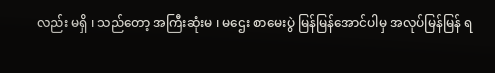လည်း မရှိ ၊ သည်တော့ အကြီးဆုံးမ ၊ မဌေး စာမေးပွဲ မြန်မြန်အောင်ပါမှ အလုပ်မြန်မြန် ရ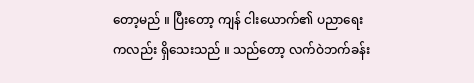တော့မည် ။ ပြီးတော့ ကျန် ငါးယောက်၏ ပညာရေး ကလည်း ရှိသေးသည် ။ သည်တော့ လက်ဝဲဘက်ခန်း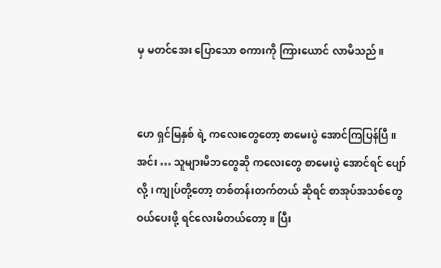မှ မတင်အေး ပြောသော စကားကို ကြားယောင် လာမိသည် ။


ဟေ ရှင်မြနှစ် ရဲ့ ကလေးတွေတော့ စာမေးပွဲ အောင်ကြပြန်ပြီ ။ အင်း … သူများမိဘတွေဆို ကလေးတွေ စာမေးပွဲ အောင်ရင် ပျော်လို့ ၊ ကျုပ်တို့တော့ တစ်တန်းတက်တယ် ဆိုရင် စာအုပ်အသစ်တွေ ဝယ်ပေးဖို့ ရင်လေးမိတယ်တော့ ။ ပြီး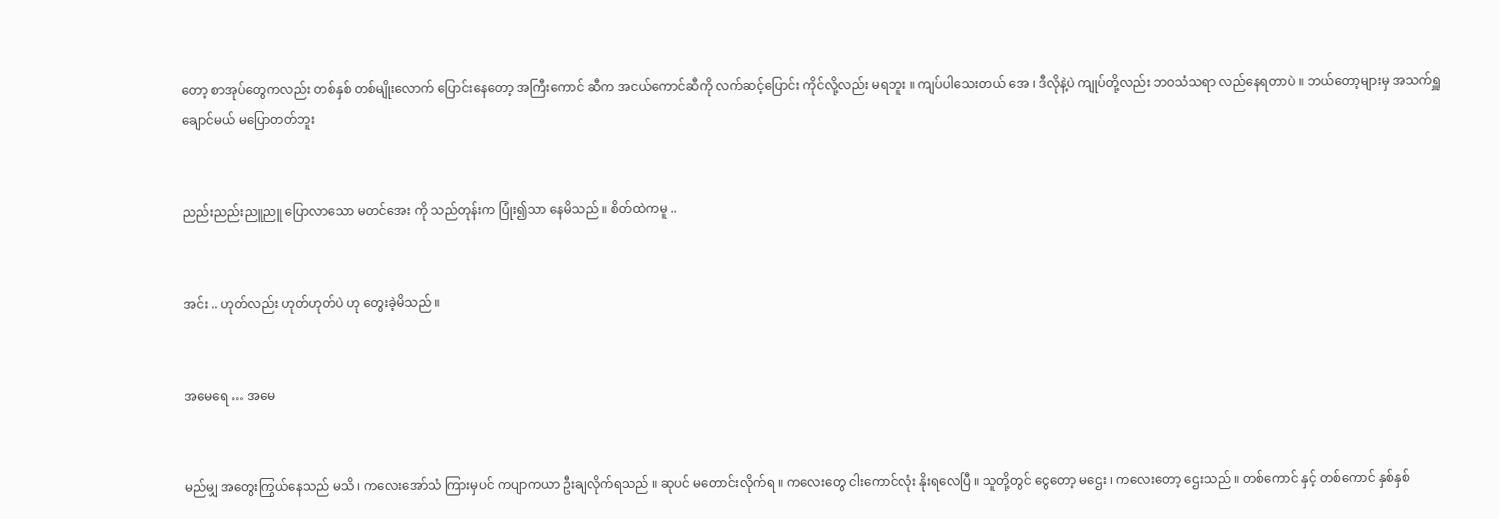တော့ စာအုပ်တွေကလည်း တစ်နှစ် တစ်မျိုးလောက် ပြောင်းနေတော့ အကြီးကောင် ဆီက အငယ်ကောင်ဆီကို လက်ဆင့်ပြောင်း ကိုင်လို့လည်း မရဘူး ။ ကျပ်ပါသေးတယ် အေ ၊ ဒီလိုနဲ့ပဲ ကျုပ်တို့လည်း ဘဝသံသရာ လည်နေရတာပဲ ။ ဘယ်တော့များမှ အသက်ရှူချောင်မယ် မပြောတတ်ဘူး


ညည်းညည်းညူညူ ပြောလာသော မတင်အေး ကို သည်တုန်းက ပြုံး၍သာ နေမိသည် ။ စိတ်ထဲကမူ ..


အင်း .. ဟုတ်လည်း ဟုတ်ဟုတ်ပဲ ဟု တွေးခဲ့မိသည် ။


အမေရေ … အမေ


မည်မျှ အတွေးကြွယ်နေသည် မသိ ၊ ကလေးအော်သံ ကြားမှပင် ကပျာကယာ ဦးချလိုက်ရသည် ။ ဆုပင် မတောင်းလိုက်ရ ။ ကလေးတွေ ငါးကောင်လုံး နိုးရလေပြီ ။ သူတို့တွင် ငွေတော့ မဌေး ၊ ကလေးတော့ ဌေးသည် ။ တစ်ကောင် နှင့် တစ်ကောင် နှစ်နှစ်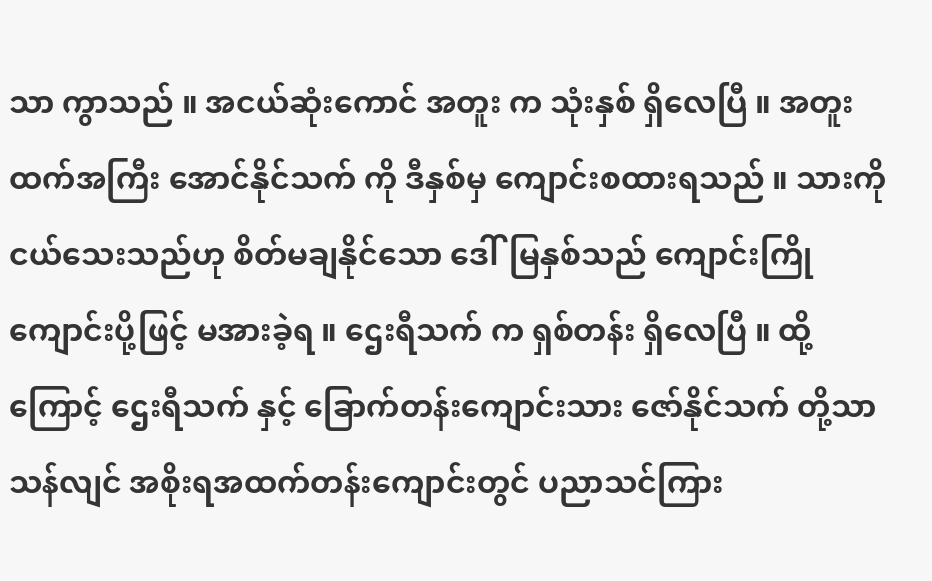သာ ကွာသည် ။ အငယ်ဆုံးကောင် အတူး က သုံးနှစ် ရှိလေပြီ ။ အတူး ထက်အကြီး အောင်နိုင်သက် ကို ဒီနှစ်မှ ကျောင်းစထားရသည် ။ သားကို ငယ်သေးသည်ဟု စိတ်မချနိုင်သော ဒေါ်မြနှစ်သည် ကျောင်းကြိုကျောင်းပို့ဖြင့် မအားခဲ့ရ ။ ဌေးရီသက် က ရှစ်တန်း ရှိလေပြီ ။ ထို့ကြောင့် ဌေးရီသက် နှင့် ခြောက်တန်းကျောင်းသား ဇော်နိုင်သက် တို့သာ သန်လျင် အစိုးရအထက်တန်းကျောင်းတွင် ပညာသင်ကြား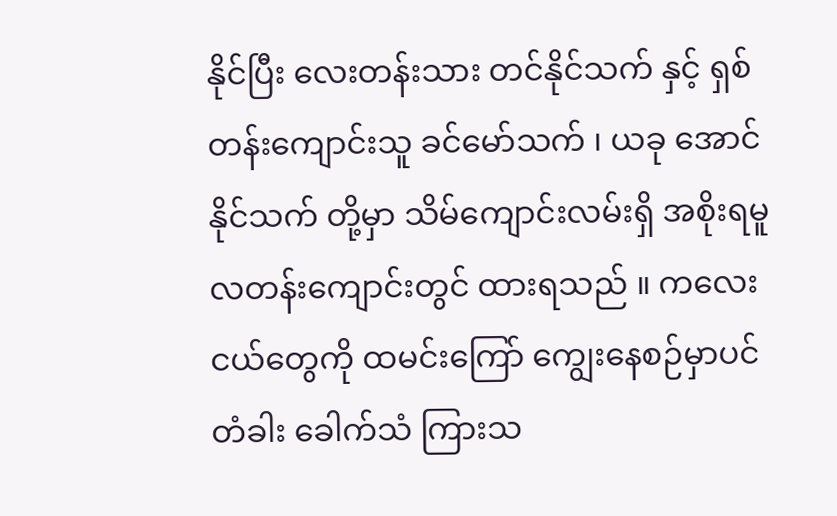နိုင်ပြီး လေးတန်းသား တင်နိုင်သက် နှင့် ရှစ်တန်းကျောင်းသူ ခင်မော်သက် ၊ ယခု အောင်နိုင်သက် တို့မှာ သိမ်ကျောင်းလမ်းရှိ အစိုးရမူလတန်းကျောင်းတွင် ထားရသည် ။ ကလေးငယ်တွေကို ထမင်းကြော် ကျွေးနေစဉ်မှာပင် တံခါး ခေါက်သံ ကြားသ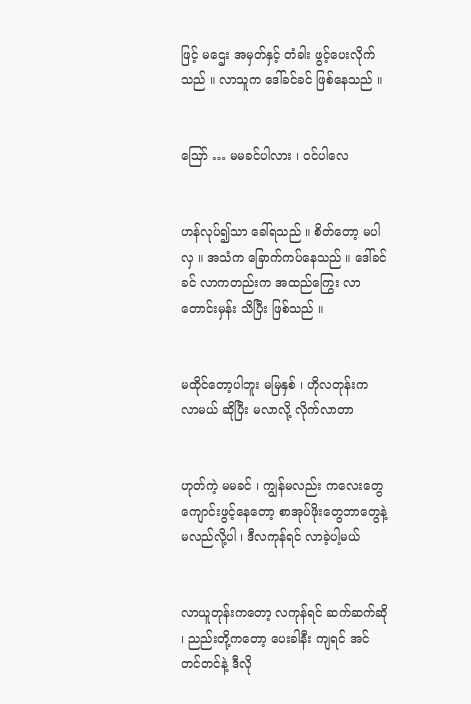ဖြင့် မဌေး အမှတ်နှင့် တံခါး ဖွင့်ပေးလိုက် သည် ။ လာသူက ဒေါ်ခင်ခင် ဖြစ်နေသည် ။


ဪ … မမခင်ပါလား ၊ ဝင်ပါလေ


ဟန်လုပ်၍သာ ခေါ်ရသည် ။ စိတ်တော့ မပါလှ ။ အသံက ခြောက်ကပ်နေသည် ။ ဒေါ်ခင်ခင် လာကတည်းက အထည်ကြွေး လာတောင်းမှန်း သိပြီး ဖြစ်သည် ။


မထိုင်တော့ပါဘူး မမြနှစ် ၊ ဟိုလတုန်းက လာမယ် ဆိုပြီး မလာလို့ လိုက်လာတာ


ဟုတ်ကဲ့ မမခင် ၊ ကျွန်မလည်း ကလေးတွေ ကျောင်းဖွင့်နေတော့ စာအုပ်ဖိုးတွေဘာတွေနဲ့ မလည်လို့ပါ ၊ ဒီလကုန်ရင် လာခဲ့ပါ့မယ်


လာယူတုန်းကတော့ လကုန်ရင် ဆက်ဆက်ဆို ၊ ညည်းတို့ကတော့ ပေးခါနီး ကျရင် အင်တင်တင်နဲ့ ဒီလို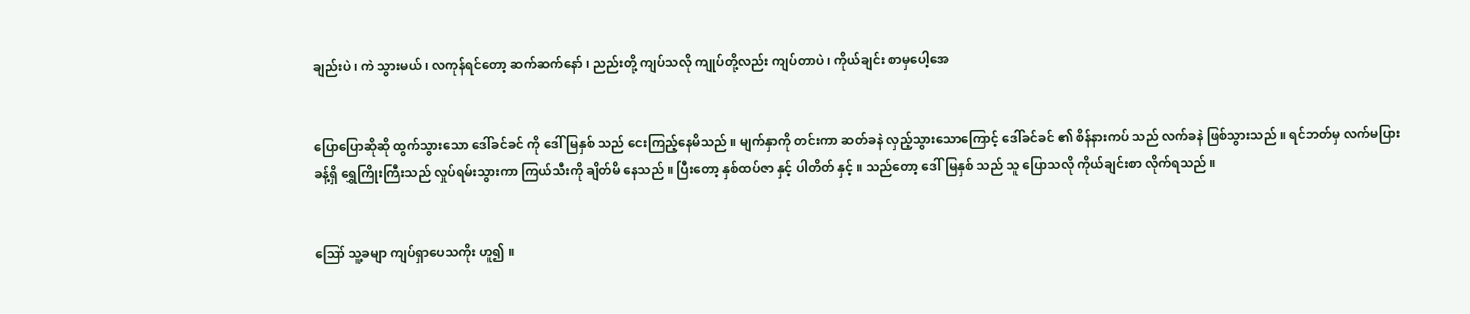ချည်းပဲ ၊ ကဲ သွားမယ် ၊ လကုန်ရင်တော့ ဆက်ဆက်နော် ၊ ညည်းတို့ ကျပ်သလို ကျုပ်တို့လည်း ကျပ်တာပဲ ၊ ကိုယ်ချင်း စာမှပေါ့အေ


ပြောပြောဆိုဆို ထွက်သွားသော ဒေါ်ခင်ခင် ကို ဒေါ် မြနှစ် သည် ငေးကြည့်နေမိသည် ။ မျက်နှာကို တင်းကာ ဆတ်ခနဲ လှည့်သွားသောကြောင့် ဒေါ်ခင်ခင် ၏ စိန်နားကပ် သည် လက်ခနဲ ဖြစ်သွားသည် ။ ရင်ဘတ်မှ လက်မပြားခန့်ရှိ ရွှေကြိုးကြီးသည် လှုပ်ရမ်းသွားကာ ကြယ်သီးကို ချိတ်မိ နေသည် ။ ပြီးတော့ နှစ်ထပ်ဇာ နှင့် ပါတိတ် နှင့် ။ သည်တော့ ဒေါ်မြနှစ် သည် သူ ပြောသလို ကိုယ်ချင်းစာ လိုက်ရသည် ။


ဪ သူ့ခမျာ ကျပ်ရှာပေသကိုး ဟူ၍ ။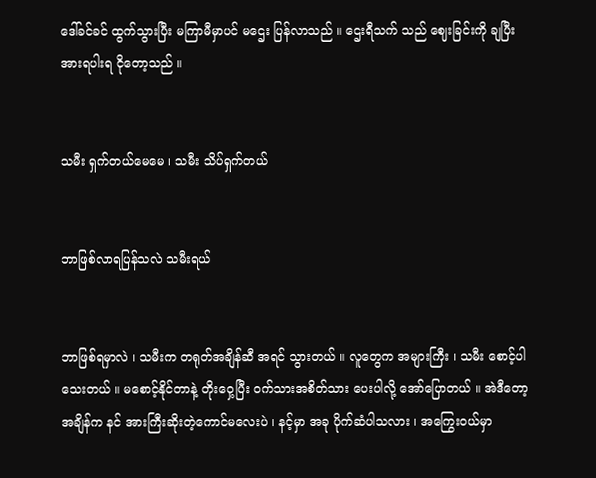ဒေါ်ခင်ခင် ထွက်သွားပြီး မကြာမီမှာပင် မဌေး ပြန်လာသည် ။ ဌေးရီသက် သည် ဈေးခြင်းကို ချပြီး အားရပါးရ ငိုတော့သည် ။


သမီး ရှက်တယ်မေမေ ၊ သမီး သိပ်ရှက်တယ်


ဘာဖြစ်လာရပြန်သလဲ သမီးရယ်


ဘာဖြစ်ရမှာလဲ ၊ သမီးက တရုတ်အချိန်ဆီ အရင် သွားတယ် ။ လူတွေက အများကြီး ၊ သမီး စောင့်ပါသေးတယ် ။ မစောင့်နိုင်တာနဲ့ တိုးဝှေ့ပြီး ဝက်သားအစိတ်သား ပေးပါလို့ အော်ပြောတယ် ။ အဲဒီတော့ အချိန်က နင် အားကြီးဆိုးတဲ့ကောင်မလေးပဲ ၊ နင့်မှာ အခု ပိုက်ဆံပါသလား ၊ အကြွေးဝယ်မှာ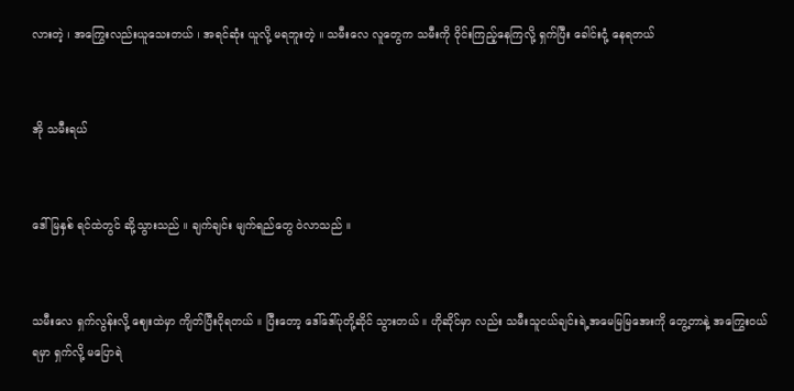လားတဲ့ ၊ အကြွေးလည်းယူသေးတယ် ၊ အရင်ဆုံး ယူလို့ မရဘူးတဲ့ ။ သမီးလေ လူတွေက သမီးကို ဝိုင်းကြည့်နေကြလို့ ရှက်ပြီး ခေါင်းငုံ့ နေရတယ်


အို သမီးရယ်


ဒေါ်မြနှစ် ရင်ထဲတွင် ဆို့သွားသည် ။ ချက်ချင်း မျက်ရည်တွေ ဝဲလာသည် ။


သမီးလေ ရှက်လွန်းလို့ ဈေးထဲမှာ ကျိတ်ပြီးငိုရတယ် ။ ပြီးတော့ ဒေါ်ဒေါ်ပုတို့ဆိုင် သွားတယ် ။ ဟိုဆိုင်မှာ လည်း သမီးသူငယ်ချင်းရဲ့အမေမြမြအေးကို တွေ့တာနဲ့ အကြွေးဝယ်ရမှာ ရှက်လို့ မပြောရဲ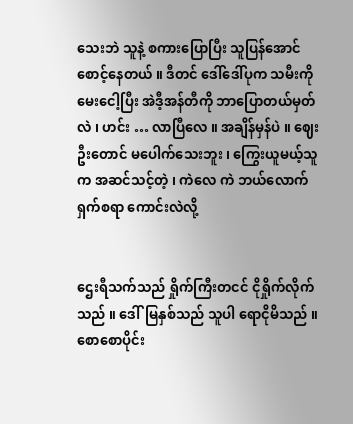သေးဘဲ သူနဲ့ စကားပြောပြီး သူပြန်အောင် စောင့်နေတယ် ။ ဒီတင် ဒေါ်ဒေါ်ပုက သမီးကို မေးငေါ့ပြီး အဲဒီ့အန်တီကို ဘာပြောတယ်မှတ်လဲ ၊ ဟင်း … လာပြီလေ ။ အချိန်မှန်ပဲ ။ ဈေးဦးတောင် မပေါက်သေးဘူး ၊ ကြွေးယူမယ့်သူက အဆင်သင့်တဲ့ ၊ ကဲလေ ကဲ ဘယ်လောက် ရှက်စရာ ကောင်းလဲလို့


ဌေးရီသက်သည် ရှိုက်ကြီးတငင် ငိုရှိုက်လိုက်သည် ။ ဒေါ်မြနှစ်သည် သူပါ ရောငိုမိသည် ။ စောစောပိုင်း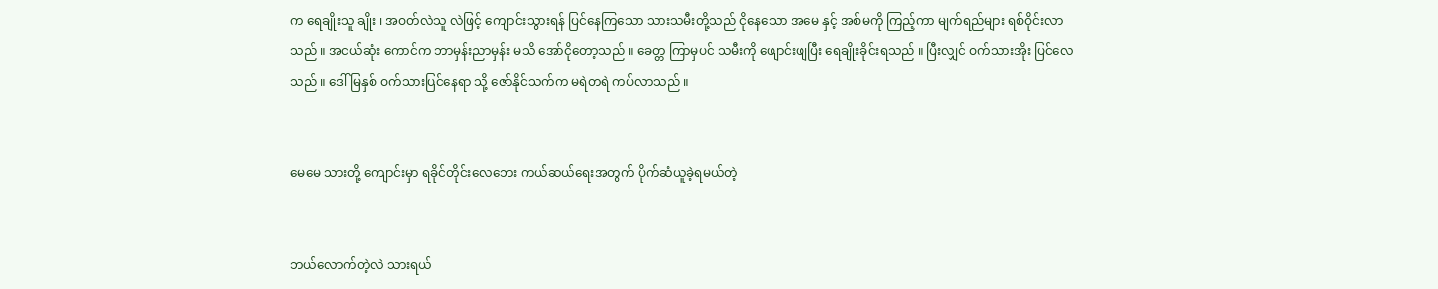က ရေချိုးသူ ချိုး ၊ အဝတ်လဲသူ လဲဖြင့် ကျောင်းသွားရန် ပြင်နေကြသော သားသမီးတို့သည် ငိုနေသော အမေ နှင့် အစ်မကို ကြည့်ကာ မျက်ရည်များ ရစ်ဝိုင်းလာသည် ။ အငယ်ဆုံး ကောင်က ဘာမှန်းညာမှန်း မသိ အော်ငိုတော့သည် ။ ခေတ္တ ကြာမှပင် သမီးကို ဖျောင်းဖျပြီး ရေချိုးခိုင်းရသည် ။ ပြီးလျှင် ဝက်သားအိုး ပြင်လေသည် ။ ဒေါ်မြနှစ် ဝက်သားပြင်နေရာ သို့ ဇော်နိုင်သက်က မရဲတရဲ ကပ်လာသည် ။


မေမေ သားတို့ ကျောင်းမှာ ရခိုင်တိုင်းလေဘေး ကယ်ဆယ်ရေးအတွက် ပိုက်ဆံယူခဲ့ရမယ်တဲ့


ဘယ်လောက်တဲ့လဲ သားရယ်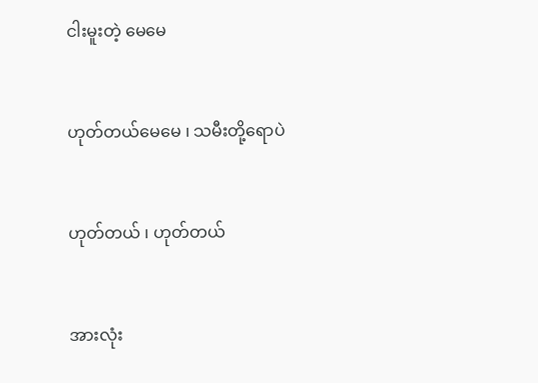ငါးမူးတဲ့ မေမေ


ဟုတ်တယ်မေမေ ၊ သမီးတို့ရောပဲ


ဟုတ်တယ် ၊ ဟုတ်တယ်


အားလုံး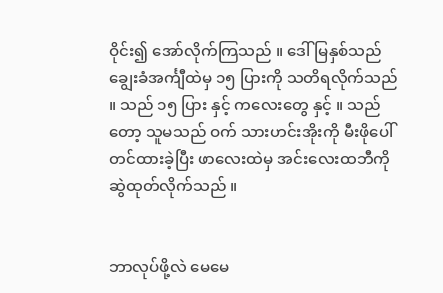ဝိုင်း၍ အော်လိုက်ကြသည် ။ ဒေါ်မြနှစ်သည် ချွေးခံအင်္ကျီထဲမှ ၁၅ ပြားကို သတိရလိုက်သည် ။ သည် ၁၅ ပြား နှင့် ကလေးတွေ နှင့် ။ သည်တော့ သူမသည် ဝက် သားဟင်းအိုးကို မီးဖိုပေါ် တင်ထားခဲ့ပြီး ဖာလေးထဲမှ အင်းလေးထဘီကို ဆွဲထုတ်လိုက်သည် ။


ဘာလုပ်ဖို့လဲ မေမေ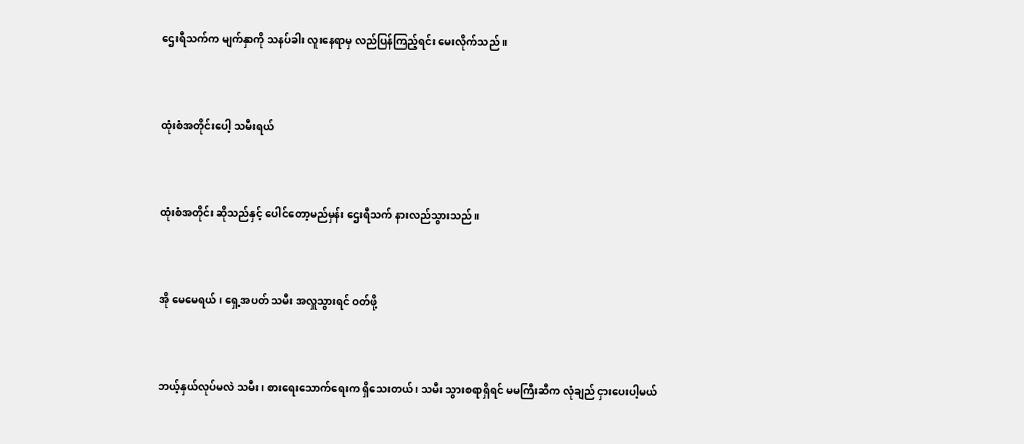ဌေးရီသက်က မျက်နှာကို သနပ်ခါး လူးနေရာမှ လည်ပြန်ကြည့်ရင်း မေးလိုက်သည် ။


ထုံးစံအတိုင်းပေါ့ သမီးရယ်


ထုံးစံအတိုင်း ဆိုသည်နှင့် ပေါင်တော့မည်မှန်း ဌေးရီသက် နားလည်သွားသည် ။


အို မေမေရယ် ၊ ရှေ့အပတ် သမီး အလှူသွားရင် ဝတ်ဖို့


ဘယ့်နှယ်လုပ်မလဲ သမီး ၊ စားရေးသောက်ရေးက ရှိသေးတယ် ၊ သမီး သွားစရာရှိရင် မမကြီးဆီက လုံချည် ငှားပေးပါ့မယ်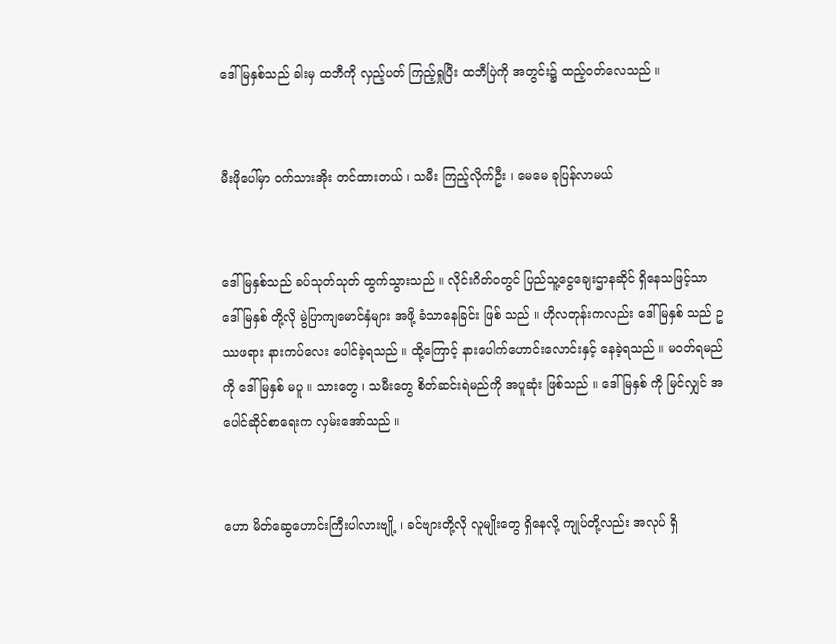ဒေါ်မြနှစ်သည် ခါးမှ ထဘီကို လှည့်ပတ် ကြည့်ရှုပြီး ထဘီပြဲကို အတွင်း၌ ထည့်ဝတ်လေသည် ။


မီးဖိုပေါ်မှာ ဝက်သားအိုး တင်ထားတယ် ၊ သမီး ကြည့်လိုက်ဦး ၊ မေမေ ခုပြန်လာမယ်


ဒေါ်မြနှစ်သည် ခပ်သုတ်သုတ် ထွက်သွားသည် ။ လိုင်းဂိတ်ဝတွင် ပြည်သူ့ငွေချေးဌာနဆိုင် ရှိနေသဖြင့်သာ ဒေါ်မြနှစ် တို့လို မွဲပြာကျမောင်နှံများ အဖို့ ခံသာနေခြင်း ဖြစ် သည် ။ ဟိုလတုန်းကလည်း ဒေါ်မြနှစ် သည် ဥဿဖရား နားကပ်လေး ပေါင်ခဲ့ရသည် ။ ထို့ကြောင့် နားပေါက်ဟောင်းလောင်းနှင့် နေခဲ့ရသည် ။ မဝတ်ရမည်ကို ဒေါ်မြနှစ် မပူ ။ သားတွေ ၊ သမီးတွေ စိတ်ဆင်းရဲမည်ကို အပူဆုံး ဖြစ်သည် ။ ဒေါ်မြနှစ် ကို မြင်လျှင် အပေါင်ဆိုင်စာရေးက လှမ်းအော်သည် ။


ဟော မိတ်ဆွေဟောင်းကြီးပါလားဗျို့ ၊ ခင်ဗျားတို့လို လူမျိုးတွေ ရှိနေလို့ ကျုပ်တို့လည်း အလုပ် ရှိ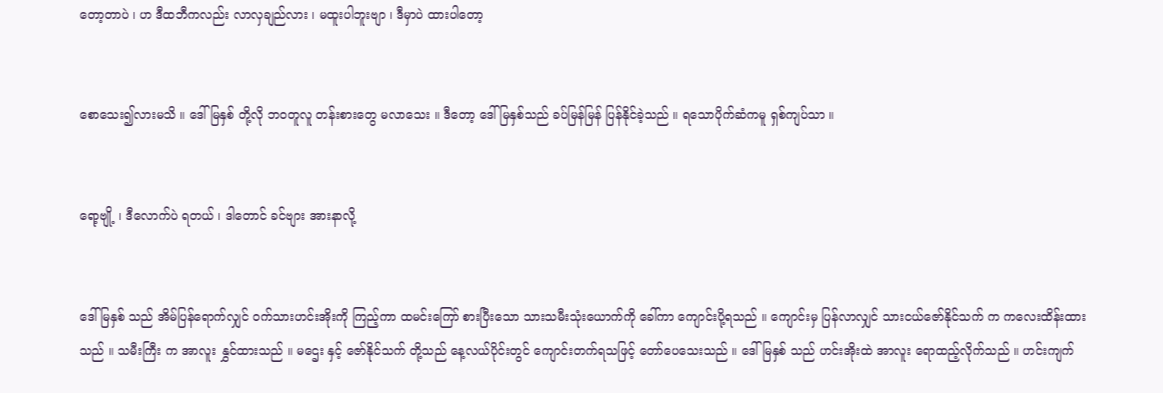တော့တာပဲ ၊ ဟ ဒီထဘီကလည်း လာလှချည်လား ၊ မထူးပါဘူးဗျာ ၊ ဒီမှာပဲ ထားပါတော့


စောသေး၍လားမသိ ။ ဒေါ်မြနှစ် တို့လို ဘဝတူလူ တန်းစားတွေ မလာသေး ။ ဒီတော့ ဒေါ်မြနှစ်သည် ခပ်မြန်မြန် ပြန်နိုင်ခဲ့သည် ။ ရသောပိုက်ဆံကမူ ရှစ်ကျပ်သာ ။


ရော့ဗျို့ ၊ ဒီလောက်ပဲ ရတယ် ၊ ဒါတောင် ခင်ဗျား အားနာလို့


ဒေါ်မြနှစ် သည် အိမ်ပြန်ရောက်လျှင် ဝက်သားဟင်းအိုးကို ကြည့်ကာ ထမင်းကြော် စားပြီးသော သားသမီးသုံးယောက်ကို ခေါ်ကာ ကျောင်းပို့ရသည် ။ ကျောင်းမှ ပြန်လာလျှင် သားငယ်ဇော်နိုင်သက် က ကလေးထိန်းထားသည် ။ သမီးကြီး က အာလူး နွှင်ထားသည် ။ မဌေး နှင့် ဇော်နိုင်သက် တို့သည် နေ့လယ်ပိုင်းတွင် ကျောင်းတက်ရသဖြင့် တော်ပေသေးသည် ။ ဒေါ်မြနှစ် သည် ဟင်းအိုးထဲ အာလူး ရောထည့်လိုက်သည် ။ ဟင်းကျက်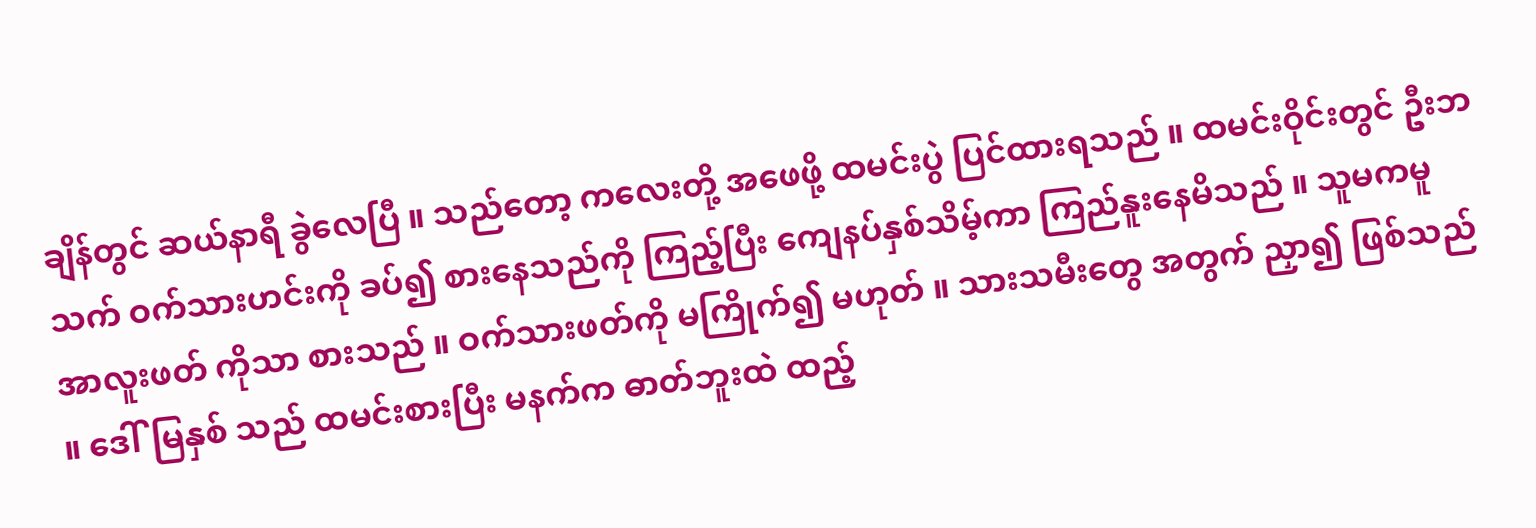ချိန်တွင် ဆယ်နာရီ ခွဲလေပြီ ။ သည်တော့ ကလေးတို့ အဖေဖို့ ထမင်းပွဲ ပြင်ထားရသည် ။ ထမင်းဝိုင်းတွင် ဦးဘသက် ဝက်သားဟင်းကို ခပ်၍ စားနေသည်ကို ကြည့်ပြီး ကျေနပ်နှစ်သိမ့်ကာ ကြည်နူးနေမိသည် ။ သူမကမူ အာလူးဖတ် ကိုသာ စားသည် ။ ဝက်သားဖတ်ကို မကြိုက်၍ မဟုတ် ။ သားသမီးတွေ အတွက် ညှာ၍ ဖြစ်သည် ။ ဒေါ်မြနှစ် သည် ထမင်းစားပြီး မနက်က ဓာတ်ဘူးထဲ ထည့်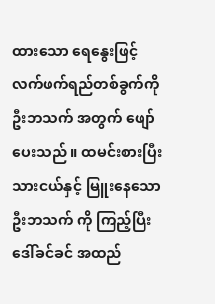ထားသော ရေနွေးဖြင့် လက်ဖက်ရည်တစ်ခွက်ကို ဦးဘသက် အတွက် ဖျော်ပေးသည် ။ ထမင်းစားပြီး သားငယ်နှင့် မြူးနေသော ဦးဘသက် ကို ကြည့်ပြီး ဒေါ်ခင်ခင် အထည်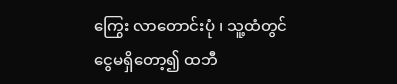ကြွေး လာတောင်းပုံ ၊ သူ့ထံတွင် ငွေမရှိတော့၍ ထဘီ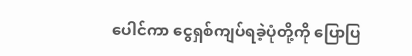ပေါင်ကာ ငွေရှစ်ကျပ်ရခဲ့ပုံတို့ကို ပြောပြ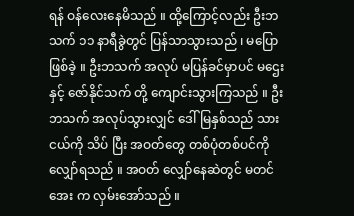ရန် ဝန်လေးနေမိသည် ။ ထို့ကြောင့်လည်း ဦးဘသက် ၁၁ နာရီခွဲတွင် ပြန်သာသွားသည် ၊ မပြောဖြစ်ခဲ့ ။ ဦးဘသက် အလုပ် မပြန်ခင်မှာပင် မဌေး နှင့် ဇော်နိုင်သက် တို့ ကျောင်းသွားကြသည် ။ ဦးဘသက် အလုပ်သွားလျှင် ဒေါ်မြနှစ်သည် သားငယ်ကို သိပ် ပြီး အဝတ်တွေ တစ်ပုံတစ်ပင်ကို လျှော်ရသည် ။ အဝတ် လျှော်နေဆဲတွင် မတင်အေး က လှမ်းအော်သည် ။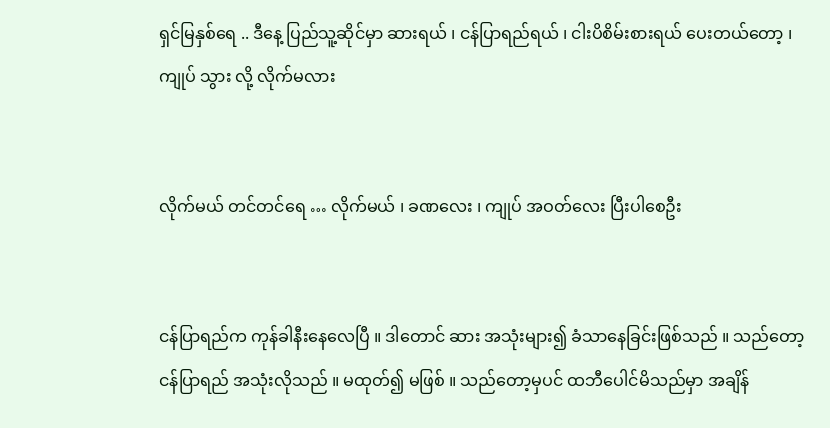ရှင်မြနှစ်ရေ .. ဒီနေ့ ပြည်သူ့ဆိုင်မှာ ဆားရယ် ၊ ငန်ပြာရည်ရယ် ၊ ငါးပိစိမ်းစားရယ် ပေးတယ်တော့ ၊ ကျုပ် သွား လို့ လိုက်မလား


လိုက်မယ် တင်တင်ရေ … လိုက်မယ် ၊ ခဏလေး ၊ ကျုပ် အဝတ်လေး ပြီးပါစေဦး


ငန်ပြာရည်က ကုန်ခါနီးနေလေပြီ ။ ဒါတောင် ဆား အသုံးများ၍ ခံသာနေခြင်းဖြစ်သည် ။ သည်တော့ ငန်ပြာရည် အသုံးလိုသည် ။ မထုတ်၍ မဖြစ် ။ သည်တော့မှပင် ထဘီပေါင်မိသည်မှာ အချိန်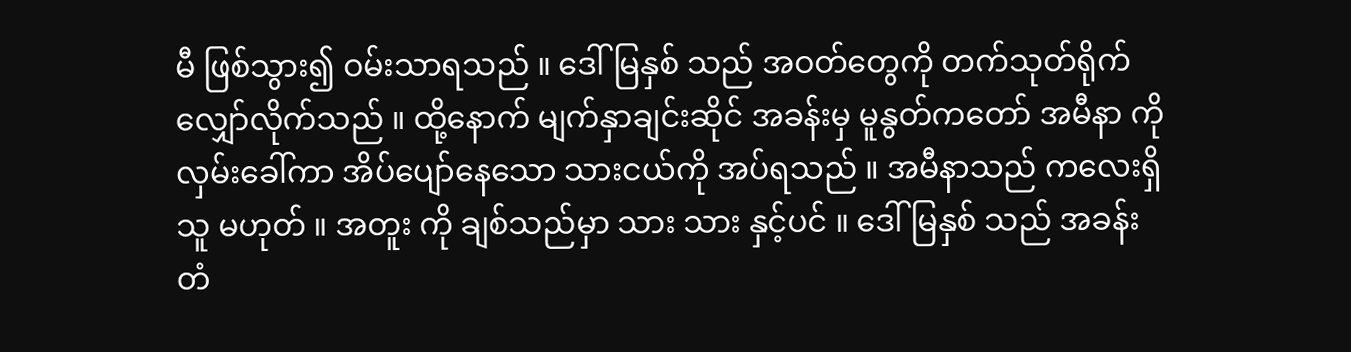မီ ဖြစ်သွား၍ ဝမ်းသာရသည် ။ ဒေါ်မြနှစ် သည် အဝတ်တွေကို တက်သုတ်ရိုက် လျှော်လိုက်သည် ။ ထို့နောက် မျက်နှာချင်းဆိုင် အခန်းမှ မူနွတ်ကတော် အမီနာ ကို လှမ်းခေါ်ကာ အိပ်ပျော်နေသော သားငယ်ကို အပ်ရသည် ။ အမီနာသည် ကလေးရှိသူ မဟုတ် ။ အတူး ကို ချစ်သည်မှာ သား သား နှင့်ပင် ။ ဒေါ်မြနှစ် သည် အခန်း တံ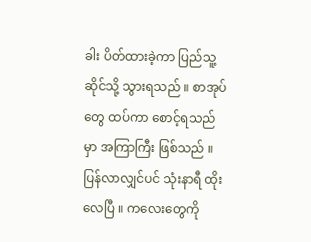ခါး ပိတ်ထားခဲ့ကာ ပြည်သူ့ဆိုင်သို့ သွားရသည် ။ စာအုပ်တွေ ထပ်ကာ စောင့်ရသည်မှာ အကြာကြီး ဖြစ်သည် ။ ပြန်လာလျှင်ပင် သုံးနာရီ ထိုးလေပြီ ။ ကလေးတွေကို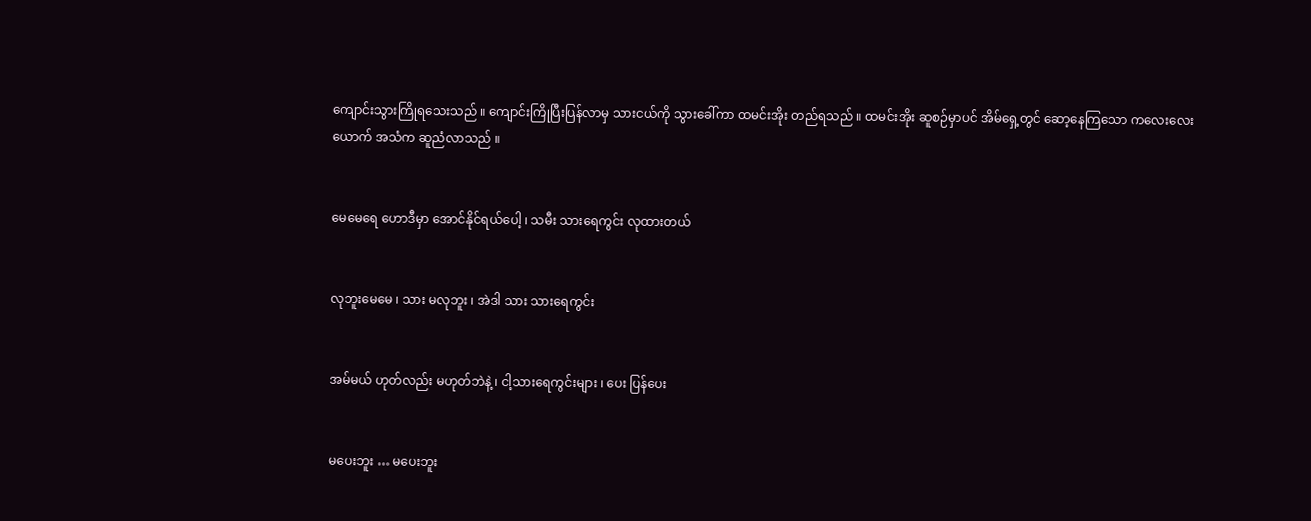ကျောင်းသွားကြိုရသေးသည် ။ ကျောင်းကြိုပြီးပြန်လာမှ သားငယ်ကို သွားခေါ်ကာ ထမင်းအိုး တည်ရသည် ။ ထမင်းအိုး ဆူစဉ်မှာပင် အိမ်ရှေ့တွင် ဆော့နေကြသော ကလေးလေးယောက် အသံက ဆူညံလာသည် ။


မေမေရေ ဟောဒီမှာ အောင်နိုင်ရယ်ပေါ့ ၊ သမီး သားရေကွင်း လုထားတယ်


လုဘူးမေမေ ၊ သား မလုဘူး ၊ အဲဒါ သား သားရေကွင်း


အမ်မယ် ဟုတ်လည်း မဟုတ်ဘဲနဲ့ ၊ ငါ့သားရေကွင်းများ ၊ ပေး ပြန်ပေး


မပေးဘူး … မပေးဘူး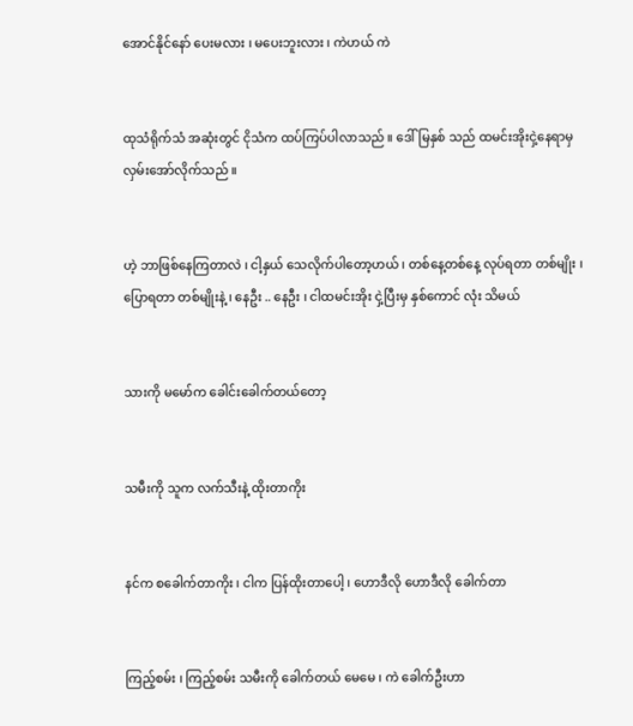အောင်နိုင်နော် ပေးမလား ၊ မပေးဘူးလား ၊ ကဲဟယ် ကဲ


ထုသံရိုက်သံ အဆုံးတွင် ငိုသံက ထပ်ကြပ်ပါလာသည် ။ ဒေါ်မြနှစ် သည် ထမင်းအိုးငှဲ့နေရာမှ လှမ်းအော်လိုက်သည် ။


ဟဲ့ ဘာဖြစ်နေကြတာလဲ ၊ ငါ့နှယ် သေလိုက်ပါတော့ဟယ် ၊ တစ်နေ့တစ်နေ့ လုပ်ရတာ တစ်မျိုး ၊ ပြောရတာ တစ်မျိုးနဲ့ ၊ နေဦး .. နေဦး ၊ ငါထမင်းအိုး ငှဲ့ပြီးမှ နှစ်ကောင် လုံး သိမယ်


သားကို မမော်က ခေါင်းခေါက်တယ်တော့


သမီးကို သူက လက်သီးနဲ့ ထိုးတာကိုး


နင်က စခေါက်တာကိုး ၊ ငါက ပြန်ထိုးတာပေါ့ ၊ ဟောဒီလို ဟောဒီလို ခေါက်တာ


ကြည့်စမ်း ၊ ကြည့်စမ်း သမီးကို ခေါက်တယ် မေမေ ၊ ကဲ ခေါက်ဦးဟာ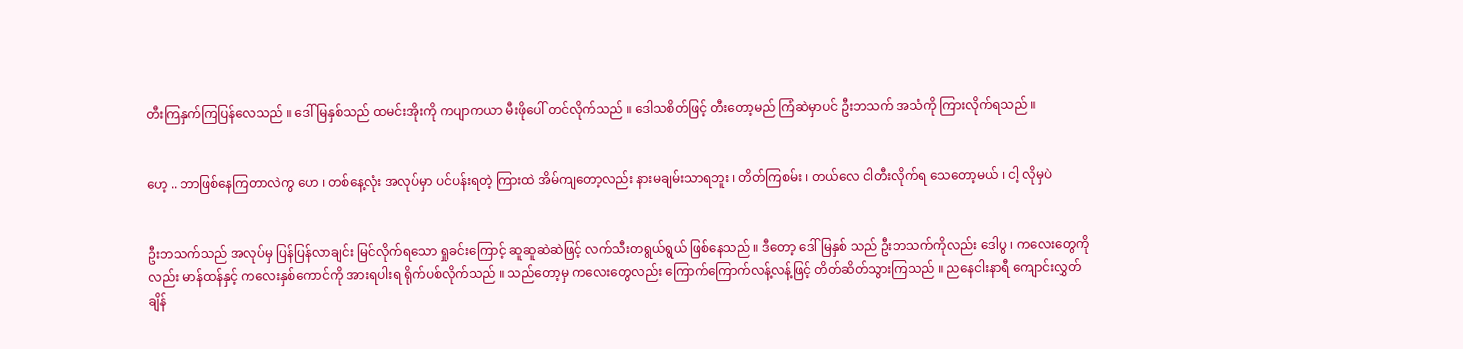တီးကြနှက်ကြပြန်လေသည် ။ ဒေါ်မြနှစ်သည် ထမင်းအိုးကို ကပျာကယာ မီးဖိုပေါ် တင်လိုက်သည် ။ ဒေါသစိတ်ဖြင့် တီးတော့မည် ကြံဆဲမှာပင် ဦးဘသက် အသံကို ကြားလိုက်ရသည် ။


ဟေ့ .. ဘာဖြစ်နေကြတာလဲကွ ဟေ ၊ တစ်နေ့လုံး အလုပ်မှာ ပင်ပန်းရတဲ့ ကြားထဲ အိမ်ကျတော့လည်း နားမချမ်းသာရဘူး ၊ တိတ်ကြစမ်း ၊ တယ်လေ ငါတီးလိုက်ရ သေတော့မယ် ၊ ငါ့ လိုမှပဲ


ဦးဘသက်သည် အလုပ်မှ ပြန်ပြန်လာချင်း မြင်လိုက်ရသော ရှုခင်းကြောင့် ဆူဆူဆဲဆဲဖြင့် လက်သီးတရွယ်ရွယ် ဖြစ်နေသည် ။ ဒီတော့ ဒေါ်မြနှစ် သည် ဦးဘသက်ကိုလည်း ဒေါပွ ၊ ကလေးတွေကိုလည်း မာန်ထန်နှင့် ကလေးနှစ်ကောင်ကို အားရပါးရ ရိုက်ပစ်လိုက်သည် ။ သည်တော့မှ ကလေးတွေလည်း ကြောက်ကြောက်လန့်လန့်ဖြင့် တိတ်ဆိတ်သွားကြသည် ။ ညနေငါးနာရီ ကျောင်းလွှတ်ချိန်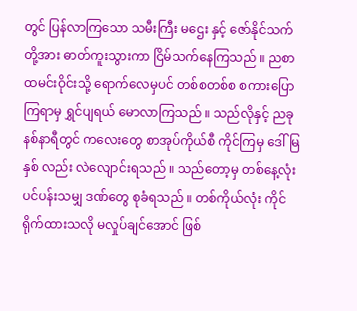တွင် ပြန်လာကြသော သမီးကြီး မဌေး နှင့် ဇော်နိုင်သက် တို့အား ဓာတ်ကူးသွားကာ ငြိမ်သက်နေကြသည် ။ ညစာထမင်းဝိုင်းသို့ ရောက်လေမှပင် တစ်စတစ်စ စကားပြောကြရာမှ ရွှင်ပျရယ် မောလာကြသည် ။ သည်လိုနှင့် ညခုနစ်နာရီတွင် ကလေးတွေ စာအုပ်ကိုယ်စီ ကိုင်ကြမှ ဒေါ်မြနှစ် လည်း လဲလျောင်းရသည် ။ သည်တော့မှ တစ်နေ့လုံး ပင်ပန်းသမျှ ဒဏ်တွေ စုခံရသည် ။ တစ်ကိုယ်လုံး ကိုင်ရိုက်ထားသလို မလှုပ်ချင်အောင် ဖြစ်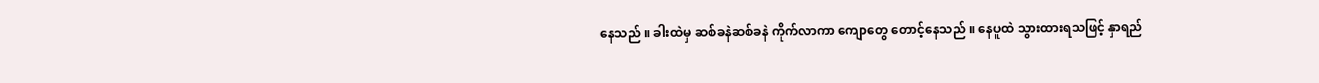နေသည် ။ ခါးထဲမှ ဆစ်ခနဲဆစ်ခနဲ ကိုက်လာကာ ကျောတွေ တောင့်နေသည် ။ နေပူထဲ သွားထားရသဖြင့် နှာရည်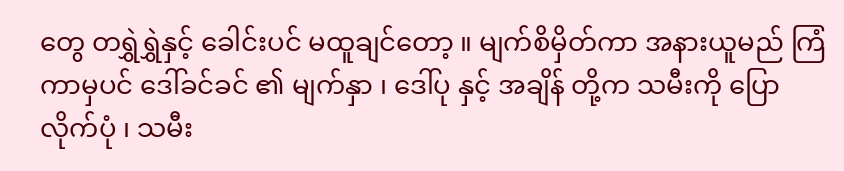တွေ တရွှဲရွှဲနှင့် ခေါင်းပင် မထူချင်တော့ ။ မျက်စိမှိတ်ကာ အနားယူမည် ကြံကာမှပင် ဒေါ်ခင်ခင် ၏ မျက်နှာ ၊ ဒေါ်ပု နှင့် အချိန် တို့က သမီးကို ပြောလိုက်ပုံ ၊ သမီး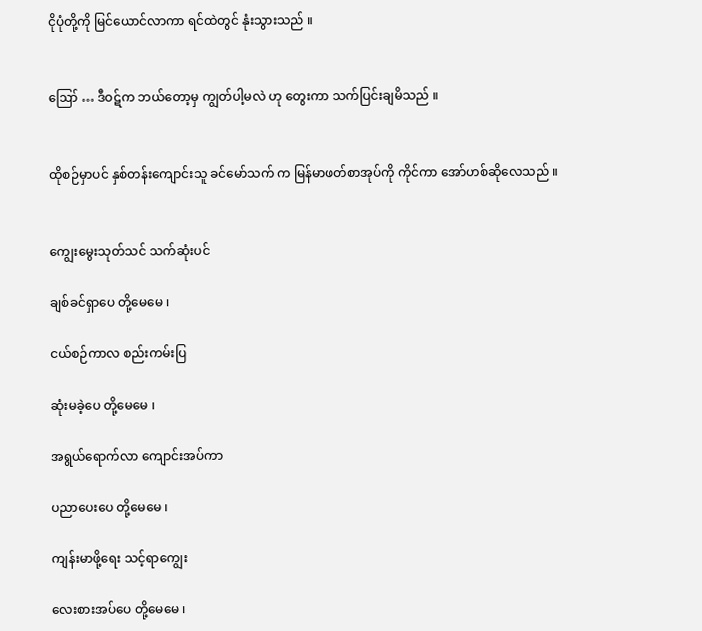ငိုပုံတို့ကို မြင်ယောင်လာကာ ရင်ထဲတွင် နုံးသွားသည် ။


ဪ … ဒီဝဋ်က ဘယ်တော့မှ ကျွတ်ပါ့မလဲ ဟု တွေးကာ သက်ပြင်းချမိသည် ။


ထိုစဉ်မှာပင် နှစ်တန်းကျောင်းသူ ခင်မော်သက် က မြန်မာဖတ်စာအုပ်ကို ကိုင်ကာ အော်ဟစ်ဆိုလေသည် ။


ကျွေးမွေးသုတ်သင် သက်ဆုံးပင်

ချစ်ခင်ရှာပေ တို့မေမေ ၊

ငယ်စဉ်ကာလ စည်းကမ်းပြ

ဆုံးမခဲ့ပေ တို့မေမေ ၊

အရွယ်ရောက်လာ ကျောင်းအပ်ကာ

ပညာပေးပေ တို့မေမေ ၊

ကျန်းမာဖို့ရေး သင့်ရာကျွေး

လေးစားအပ်ပေ တို့မေမေ ၊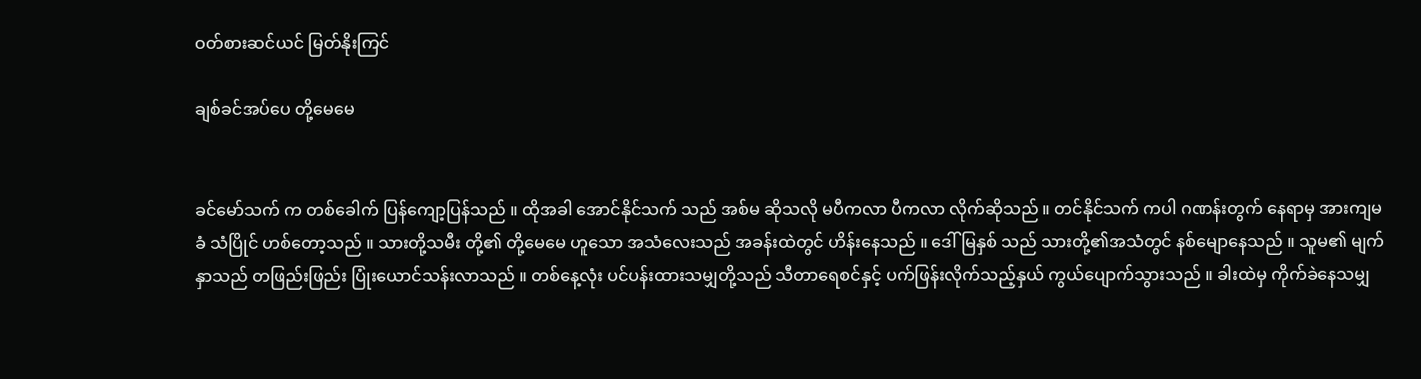ဝတ်စားဆင်ယင် မြတ်နိုးကြင်

ချစ်ခင်အပ်ပေ တို့မေမေ


ခင်မော်သက် က တစ်ခေါက် ပြန်ကျော့ပြန်သည် ။ ထိုအခါ အောင်နိုင်သက် သည် အစ်မ ဆိုသလို မပီကလာ ပီကလာ လိုက်ဆိုသည် ။ တင်နိုင်သက် ကပါ ဂဏန်းတွက် နေရာမှ အားကျမခံ သံပြိုင် ဟစ်တော့သည် ။ သားတို့သမီး တို့၏ တို့မေမေ ဟူသော အသံလေးသည် အခန်းထဲတွင် ဟိန်းနေသည် ။ ဒေါ်မြနှစ် သည် သားတို့၏အသံတွင် နစ်မျောနေသည် ။ သူမ၏ မျက်နှာသည် တဖြည်းဖြည်း ပြုံးယောင်သန်းလာသည် ။ တစ်နေ့လုံး ပင်ပန်းထားသမျှတို့သည် သီတာရေစင်နှင့် ပက်ဖြန်းလိုက်သည့်နှယ် ကွယ်ပျောက်သွားသည် ။ ခါးထဲမှ ကိုက်ခဲနေသမျှ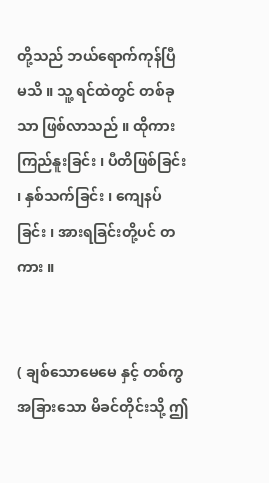တို့သည် ဘယ်ရောက်ကုန်ပြီ မသိ ။ သူ့ ရင်ထဲတွင် တစ်ခုသာ ဖြစ်လာသည် ။ ထိုကား ကြည်နူးခြင်း ၊ ပီတိဖြစ်ခြင်း ၊ နှစ်သက်ခြင်း ၊ ကျေနပ်ခြင်း ၊ အားရခြင်းတို့ပင် တကား ။


( ချစ်သောမေမေ နှင့် တစ်ကွ အခြားသော မိခင်တိုင်းသို့ ဤ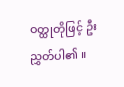ဝတ္ထုတိုဖြင့် ဦးညွှတ်ပါ၏ ။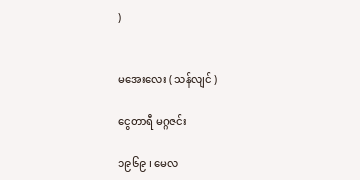)


မအေးလေး ( သန်လျင် )

ငွေတာရီ မဂ္ဂဇင်း

၁၉၆၉ ၊ မေလ